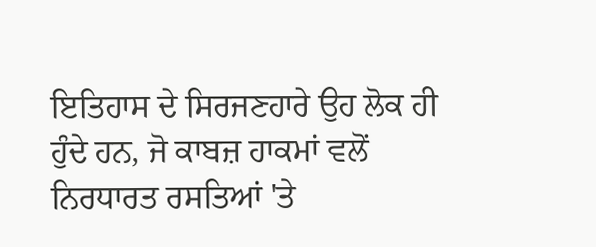ਇਤਿਹਾਸ ਦੇ ਸਿਰਜਣਹਾਰੇ ਉਹ ਲੋਕ ਹੀ ਹੁੰਦੇ ਹਨ, ਜੋ ਕਾਬਜ਼ ਹਾਕਮਾਂ ਵਲੋਂ ਨਿਰਧਾਰਤ ਰਸਤਿਆਂ 'ਤੇ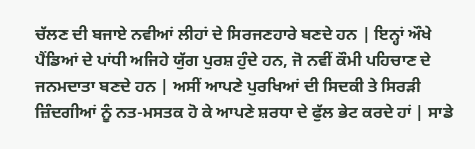ਚੱਲਣ ਦੀ ਬਜਾਏ ਨਵੀਆਂ ਲੀਹਾਂ ਦੇ ਸਿਰਜਣਹਾਰੇ ਬਣਦੇ ਹਨ | ਇਨ੍ਹਾਂ ਔਖੇ ਪੈਂਡਿਆਂ ਦੇ ਪਾਂਧੀ ਅਜਿਹੇ ਯੁੱਗ ਪੁਰਸ਼ ਹੁੰਦੇ ਹਨ, ਜੋ ਨਵੀਂ ਕੌਮੀ ਪਹਿਚਾਣ ਦੇ ਜਨਮਦਾਤਾ ਬਣਦੇ ਹਨ | ਅਸੀਂ ਆਪਣੇ ਪੁਰਖਿਆਂ ਦੀ ਸਿਦਕੀ ਤੇ ਸਿਰੜੀ ਜ਼ਿੰਦਗੀਆਂ ਨੂੰ ਨਤ-ਮਸਤਕ ਹੋ ਕੇ ਆਪਣੇ ਸ਼ਰਧਾ ਦੇ ਫੁੱਲ ਭੇਟ ਕਰਦੇ ਹਾਂ | ਸਾਡੇ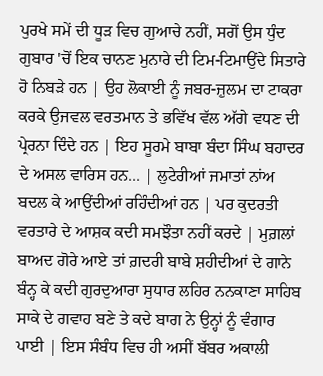ਪੁਰਖੇ ਸਮੇਂ ਦੀ ਧੂੜ ਵਿਚ ਗੁਆਚੇ ਨਹੀਂ, ਸਗੋਂ ਉਸ ਧੁੰਦ ਗੁਬਾਰ 'ਚੋਂ ਇਕ ਚਾਨਣ ਮੁਨਾਰੇ ਦੀ ਟਿਮ-ਟਿਮਾਉਂਦੇ ਸਿਤਾਰੇ ਹੋ ਨਿਬੜੇ ਹਨ | ਉਹ ਲੋਕਾਈ ਨੂੰ ਜਬਰ-ਜ਼ੁਲਮ ਦਾ ਟਾਕਰਾ ਕਰਕੇ ਉਜਵਲ ਵਰਤਮਾਨ ਤੇ ਭਵਿੱਖ ਵੱਲ ਅੱਗੇ ਵਧਣ ਦੀ ਪ੍ਰੇਰਨਾ ਦਿੰਦੇ ਹਨ | ਇਹ ਸੂਰਮੇ ਬਾਬਾ ਬੰਦਾ ਸਿੰਘ ਬਹਾਦਰ ਦੇ ਅਸਲ ਵਾਰਿਸ ਹਨ... | ਲੁਟੇਰੀਆਂ ਜਮਾਤਾਂ ਨਾਂਅ ਬਦਲ ਕੇ ਆਉਂਦੀਆਂ ਰਹਿੰਦੀਆਂ ਹਨ | ਪਰ ਕੁਦਰਤੀ ਵਰਤਾਰੇ ਦੇ ਆਸ਼ਕ ਕਦੀ ਸਮਝੌਤਾ ਨਹੀਂ ਕਰਦੇ | ਮੁਗ਼ਲਾਂ ਬਾਅਦ ਗੋਰੇ ਆਏ ਤਾਂ ਗ਼ਦਰੀ ਬਾਬੇ ਸ਼ਹੀਦੀਆਂ ਦੇ ਗਾਨੇ ਬੰਨ੍ਹ ਕੇ ਕਦੀ ਗੁਰਦੁਆਰਾ ਸੁਧਾਰ ਲਹਿਰ ਨਨਕਾਣਾ ਸਾਹਿਬ ਸਾਕੇ ਦੇ ਗਵਾਹ ਬਣੇ ਤੇ ਕਦੇ ਬਾਗ ਨੇ ਉਨ੍ਹਾਂ ਨੂੰ ਵੰਗਾਰ ਪਾਈ | ਇਸ ਸੰਬੰਧ ਵਿਚ ਹੀ ਅਸੀਂ ਬੱਬਰ ਅਕਾਲੀ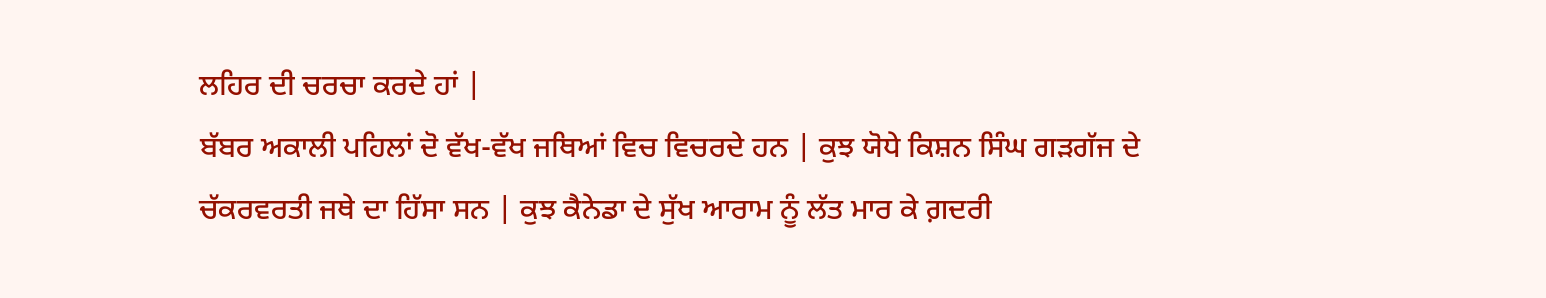ਲਹਿਰ ਦੀ ਚਰਚਾ ਕਰਦੇ ਹਾਂ |
ਬੱਬਰ ਅਕਾਲੀ ਪਹਿਲਾਂ ਦੋ ਵੱਖ-ਵੱਖ ਜਥਿਆਂ ਵਿਚ ਵਿਚਰਦੇ ਹਨ | ਕੁਝ ਯੋਧੇ ਕਿਸ਼ਨ ਸਿੰਘ ਗੜਗੱਜ ਦੇ ਚੱਕਰਵਰਤੀ ਜਥੇ ਦਾ ਹਿੱਸਾ ਸਨ | ਕੁਝ ਕੈਨੇਡਾ ਦੇ ਸੁੱਖ ਆਰਾਮ ਨੂੰ ਲੱਤ ਮਾਰ ਕੇ ਗ਼ਦਰੀ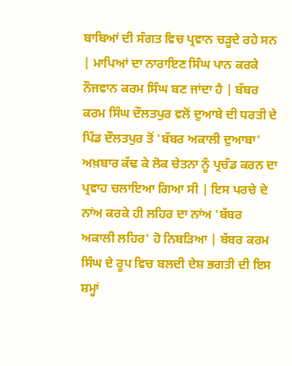ਬਾਬਿਆਂ ਦੀ ਸੰਗਤ ਵਿਚ ਪ੍ਰਵਾਨ ਚੜ੍ਹਦੇ ਰਹੇ ਸਨ | ਮਾਪਿਆਂ ਦਾ ਨਾਰਾਇਣ ਸਿੰਘ ਪਾਨ ਕਰਕੇ ਨੌਜਵਾਨ ਕਰਮ ਸਿੰਘ ਬਣ ਜਾਂਦਾ ਹੈ | ਬੱਬਰ ਕਰਮ ਸਿੰਘ ਦੌਲਤਪੁਰ ਵਲੋਂ ਦੁਆਬੇ ਦੀ ਧਰਤੀ ਦੇ ਪਿੰਡ ਦੌਲਤਪੁਰ ਤੋਂ 'ਬੱਬਰ ਅਕਾਲੀ ਦੁਆਬਾ' ਅਖ਼ਬਾਰ ਕੱਢ ਕੇ ਲੋਕ ਚੇਤਨਾ ਨੂੰ ਪ੍ਰਚੰਡ ਕਰਨ ਦਾ ਪ੍ਰਵਾਹ ਚਲਾਇਆ ਗਿਆ ਸੀ | ਇਸ ਪਰਚੇ ਦੇ ਨਾਂਅ ਕਰਕੇ ਹੀ ਲਹਿਰ ਦਾ ਨਾਂਅ 'ਬੱਬਰ ਅਕਾਲੀ ਲਹਿਰ' ਹੋ ਨਿਬੜਿਆ | ਬੱਬਰ ਕਰਮ ਸਿੰਘ ਦੇ ਰੂਪ ਵਿਚ ਬਲਦੀ ਦੇਸ਼ ਭਗਤੀ ਦੀ ਇਸ ਸ਼ਮ੍ਹਾਂ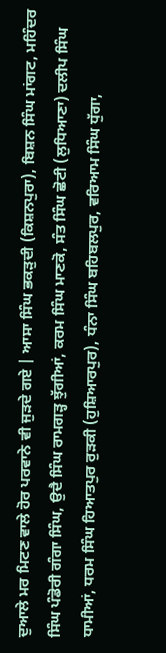ਦੁਆਲੇ ਮਰ ਮਿਟਣ ਵਾਲੇ ਹੋਰ ਪਰਵਾਨੇ ਵੀ ਜੁੜਦੇ ਗਏ | ਆਸਾ ਸਿੰਘ ਭਕੜੁਦੀ (ਕਿਸ਼ਨਪੁਰਾ), ਬਿਸ਼ਨ ਸਿੰਘ ਮਾਂਗਟ, ਮਹਿੰਦਰ ਸਿੰਘ ਪੰਡੋਰੀ ਗੰਗਾ ਸਿੰਘ, ਉਦੈ ਸਿੰਘ ਰਾਮਗੜ੍ਹ ਝੁੱਗੀਆਂ, ਕਰਮ ਸਿੰਘ ਮਾਣਕੋ, ਸੰਤ ਸਿੰਘ ਛੋਟੀ (ਲੁਧਿਆਣਾ) ਦਲੀਪ ਸਿੰਘ ਧਾਮੀਆਂ, ਧਰਮ ਸਿੰਘ ਹਿਆਤਪੁਰ ਰੁੜਕੀ (ਹੁਸ਼ਿਆਰਪੁਰ), ਧੰਨਾ ਸਿੰਘ ਬਹਿਬਲਪੁਰ, ਵਰਿਆਮ ਸਿੰਘ ਧੁੱਗਾ,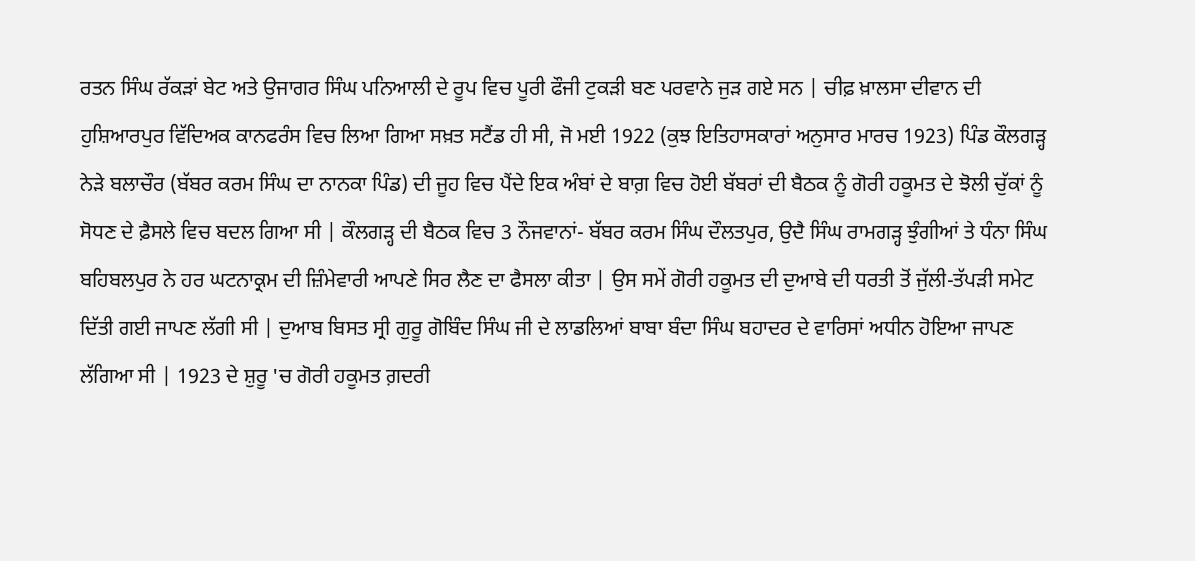ਰਤਨ ਸਿੰਘ ਰੱਕੜਾਂ ਬੇਟ ਅਤੇ ਉਜਾਗਰ ਸਿੰਘ ਪਨਿਆਲੀ ਦੇ ਰੂਪ ਵਿਚ ਪੂਰੀ ਫੌਜੀ ਟੁਕੜੀ ਬਣ ਪਰਵਾਨੇ ਜੁੜ ਗਏ ਸਨ | ਚੀਫ਼ ਖ਼ਾਲਸਾ ਦੀਵਾਨ ਦੀ ਹੁਸ਼ਿਆਰਪੁਰ ਵਿੱਦਿਅਕ ਕਾਨਫਰੰਸ ਵਿਚ ਲਿਆ ਗਿਆ ਸਖ਼ਤ ਸਟੈਂਡ ਹੀ ਸੀ, ਜੋ ਮਈ 1922 (ਕੁਝ ਇਤਿਹਾਸਕਾਰਾਂ ਅਨੁਸਾਰ ਮਾਰਚ 1923) ਪਿੰਡ ਕੌਲਗੜ੍ਹ ਨੇੜੇ ਬਲਾਚੌਰ (ਬੱਬਰ ਕਰਮ ਸਿੰਘ ਦਾ ਨਾਨਕਾ ਪਿੰਡ) ਦੀ ਜੂਹ ਵਿਚ ਪੈਂਦੇ ਇਕ ਅੰਬਾਂ ਦੇ ਬਾਗ਼ ਵਿਚ ਹੋਈ ਬੱਬਰਾਂ ਦੀ ਬੈਠਕ ਨੂੰ ਗੋਰੀ ਹਕੂਮਤ ਦੇ ਝੋਲੀ ਚੁੱਕਾਂ ਨੂੰ ਸੋਧਣ ਦੇ ਫ਼ੈਸਲੇ ਵਿਚ ਬਦਲ ਗਿਆ ਸੀ | ਕੌਲਗੜ੍ਹ ਦੀ ਬੈਠਕ ਵਿਚ 3 ਨੌਜਵਾਨਾਂ- ਬੱਬਰ ਕਰਮ ਸਿੰਘ ਦੌਲਤਪੁਰ, ਉਦੈ ਸਿੰਘ ਰਾਮਗੜ੍ਹ ਝੁੰਗੀਆਂ ਤੇ ਧੰਨਾ ਸਿੰਘ ਬਹਿਬਲਪੁਰ ਨੇ ਹਰ ਘਟਨਾਕ੍ਰਮ ਦੀ ਜ਼ਿੰਮੇਵਾਰੀ ਆਪਣੇ ਸਿਰ ਲੈਣ ਦਾ ਫੈਸਲਾ ਕੀਤਾ | ਉਸ ਸਮੇਂ ਗੋਰੀ ਹਕੂਮਤ ਦੀ ਦੁਆਬੇ ਦੀ ਧਰਤੀ ਤੋਂ ਜੁੱਲੀ-ਤੱਪੜੀ ਸਮੇਟ ਦਿੱਤੀ ਗਈ ਜਾਪਣ ਲੱਗੀ ਸੀ | ਦੁਆਬ ਬਿਸਤ ਸ੍ਰੀ ਗੁਰੂ ਗੋਬਿੰਦ ਸਿੰਘ ਜੀ ਦੇ ਲਾਡਲਿਆਂ ਬਾਬਾ ਬੰਦਾ ਸਿੰਘ ਬਹਾਦਰ ਦੇ ਵਾਰਿਸਾਂ ਅਧੀਨ ਹੋਇਆ ਜਾਪਣ ਲੱਗਿਆ ਸੀ | 1923 ਦੇ ਸ਼ੁਰੂ 'ਚ ਗੋਰੀ ਹਕੂਮਤ ਗ਼ਦਰੀ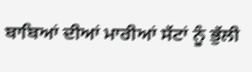ਬਾਬਿਆਂ ਦੀਆਂ ਮਾਰੀਆਂ ਸੱਟਾਂ ਨੂੰ ਭੁੱਲੀ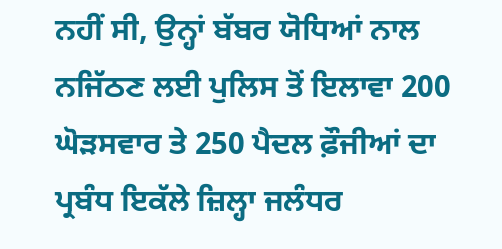ਨਹੀਂ ਸੀ, ਉਨ੍ਹਾਂ ਬੱਬਰ ਯੋਧਿਆਂ ਨਾਲ ਨਜਿੱਠਣ ਲਈ ਪੁਲਿਸ ਤੋਂ ਇਲਾਵਾ 200 ਘੋੜਸਵਾਰ ਤੇ 250 ਪੈਦਲ ਫ਼ੌਜੀਆਂ ਦਾ ਪ੍ਰਬੰਧ ਇਕੱਲੇ ਜ਼ਿਲ੍ਹਾ ਜਲੰਧਰ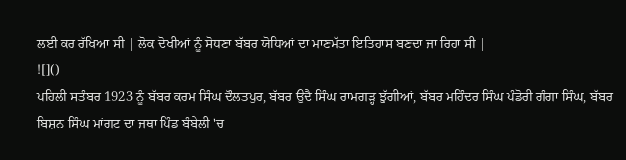ਲਈ ਕਰ ਰੱਖਿਆ ਸੀ | ਲੋਕ ਦੋਖੀਆਂ ਨੂੰ ਸੋਧਣਾ ਬੱਬਰ ਯੋਧਿਆਂ ਦਾ ਮਾਣਮੱਤਾ ਇਤਿਹਾਸ ਬਣਦਾ ਜਾ ਰਿਹਾ ਸੀ |
![]()
ਪਹਿਲੀ ਸਤੰਬਰ 1923 ਨੂੰ ਬੱਬਰ ਕਰਮ ਸਿੰਘ ਦੌਲਤਪੁਰ, ਬੱਬਰ ਉਦੈ ਸਿੰਘ ਰਾਮਗੜ੍ਹ ਝੁੱਗੀਆਂ, ਬੱਬਰ ਮਹਿੰਦਰ ਸਿੰਘ ਪੰਡੋਰੀ ਗੰਗਾ ਸਿੰਘ, ਬੱਬਰ ਬਿਸ਼ਨ ਸਿੰਘ ਮਾਂਗਟ ਦਾ ਜਥਾ ਪਿੰਡ ਬੰਬੇਲੀ 'ਚ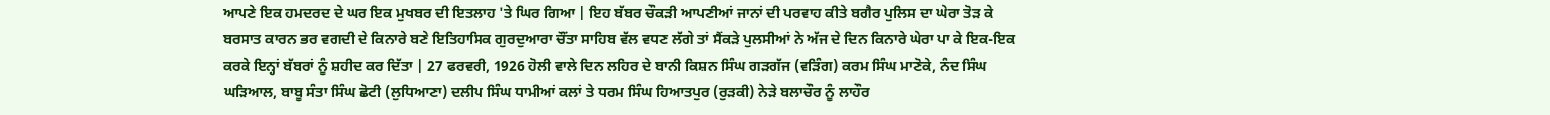ਆਪਣੇ ਇਕ ਹਮਦਰਦ ਦੇ ਘਰ ਇਕ ਮੁਖਬਰ ਦੀ ਇਤਲਾਹ 'ਤੇ ਘਿਰ ਗਿਆ | ਇਹ ਬੱਬਰ ਚੌਕੜੀ ਆਪਣੀਆਂ ਜਾਨਾਂ ਦੀ ਪਰਵਾਹ ਕੀਤੇ ਬਗੈਰ ਪੁਲਿਸ ਦਾ ਘੇਰਾ ਤੋੜ ਕੇ ਬਰਸਾਤ ਕਾਰਨ ਭਰ ਵਗਦੀ ਦੇ ਕਿਨਾਰੇ ਬਣੇ ਇਤਿਹਾਸਿਕ ਗੁਰਦੁਆਰਾ ਚੌਂਤਾ ਸਾਹਿਬ ਵੱਲ ਵਧਣ ਲੱਗੇ ਤਾਂ ਸੈਂਕੜੇ ਪੁਲਸੀਆਂ ਨੇ ਅੱਜ ਦੇ ਦਿਨ ਕਿਨਾਰੇ ਘੇਰਾ ਪਾ ਕੇ ਇਕ-ਇਕ ਕਰਕੇ ਇਨ੍ਹਾਂ ਬੱਬਰਾਂ ਨੂੰ ਸ਼ਹੀਦ ਕਰ ਦਿੱਤਾ | 27 ਫਰਵਰੀ, 1926 ਹੋਲੀ ਵਾਲੇ ਦਿਨ ਲਹਿਰ ਦੇ ਬਾਨੀ ਕਿਸ਼ਨ ਸਿੰਘ ਗੜਗੱਜ (ਵੜਿੰਗ) ਕਰਮ ਸਿੰਘ ਮਾਣੋਕੇ, ਨੰਦ ਸਿੰਘ ਘੜਿਆਲ, ਬਾਬੂ ਸੰਤਾ ਸਿੰਘ ਛੋਟੀ (ਲੁਧਿਆਣਾ) ਦਲੀਪ ਸਿੰਘ ਧਾਮੀਆਂ ਕਲਾਂ ਤੇ ਧਰਮ ਸਿੰਘ ਹਿਆਤਪੁਰ (ਰੁੜਕੀ) ਨੇੜੇ ਬਲਾਚੌਰ ਨੂੰ ਲਾਹੌਰ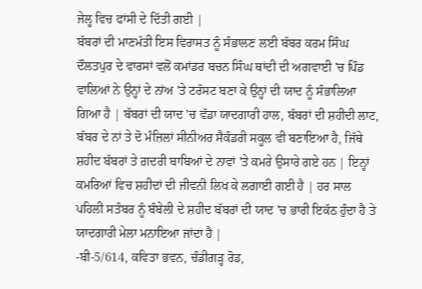ਜੇਲ੍ਹ ਵਿਚ ਫਾਂਸੀ ਦੇ ਦਿੱਤੀ ਗਈ |
ਬੱਬਰਾਂ ਦੀ ਮਾਣਮੱਤੀ ਇਸ ਵਿਰਾਸਤ ਨੂੰ ਸੰਭਾਲਣ ਲਈ ਬੱਬਰ ਕਰਮ ਸਿੰਘ ਦੌਲਤਪੁਰ ਦੇ ਵਾਰਸਾਂ ਵਲੋਂ ਕਮਾਂਡਰ ਬਚਨ ਸਿੰਘ ਥਾਂਦੀ ਦੀ ਅਗਵਾਈ 'ਚ ਪਿੰਡ ਵਾਲਿਆਂ ਨੇ ਉਨ੍ਹਾਂ ਦੇ ਨਾਂਅ 'ਤੇ ਟਰੱਸਟ ਬਣਾ ਕੇ ਉਨ੍ਹਾਂ ਦੀ ਯਾਦ ਨੂੰ ਸੰਭਾਲਿਆ ਗਿਆ ਹੈ | ਬੱਬਰਾਂ ਦੀ ਯਾਦ 'ਚ ਵੱਡਾ ਯਾਦਗਾਰੀ ਹਾਲ, ਬੱਬਰਾਂ ਦੀ ਸ਼ਹੀਦੀ ਲਾਟ, ਬੱਬਰ ਦੇ ਨਾਂ ਤੇ ਦੋ ਮੰਜ਼ਿਲਾਂ ਸੀਨੀਅਰ ਸੈਕੰਡਰੀ ਸਕੂਲ ਵੀ ਬਣਾਇਆ ਹੈ, ਜਿੱਥੇ ਸ਼ਹੀਦ ਬੱਬਰਾਂ ਤੇ ਗ਼ਦਰੀ ਬਾਬਿਆਂ ਦੇ ਨਾਵਾਂ 'ਤੇ ਕਮਰੇ ਉਸਾਰੇ ਗਏ ਹਨ | ਇਨ੍ਹਾਂ ਕਮਰਿਆਂ ਵਿਚ ਸ਼ਹੀਦਾਂ ਦੀ ਜੀਵਨੀ ਲਿਖ ਕੇ ਲਗਾਈ ਗਈ ਹੈ | ਹਰ ਸਾਲ ਪਹਿਲੀ ਸਤੰਬਰ ਨੂੰ ਬੰਬੇਲੀ ਦੇ ਸ਼ਹੀਦ ਬੱਬਰਾਂ ਦੀ ਯਾਦ 'ਚ ਭਾਰੀ ਇਕੱਠ ਹੁੰਦਾ ਹੈ ਤੇ ਯਾਦਗਾਰੀ ਮੇਲਾ ਮਨਾਇਆ ਜਾਂਦਾ ਹੈ |
-ਬੀ-5/614, ਕਵਿਤਾ ਭਵਨ, ਚੰਡੀਗੜ੍ਹ ਰੋਡ,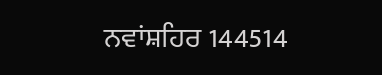ਨਵਾਂਸ਼ਹਿਰ 144514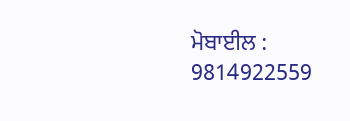ਮੋਬਾਈਲ : 9814922559